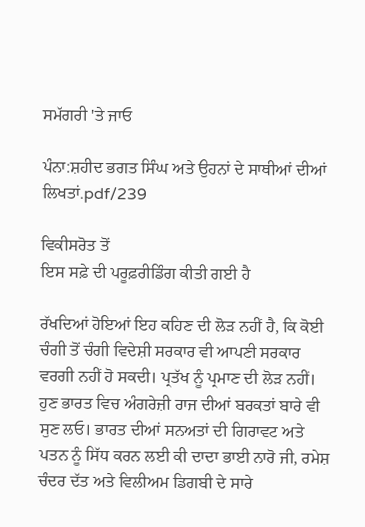ਸਮੱਗਰੀ 'ਤੇ ਜਾਓ

ਪੰਨਾ:ਸ਼ਹੀਦ ਭਗਤ ਸਿੰਘ ਅਤੇ ਉਹਨਾਂ ਦੇ ਸਾਥੀਆਂ ਦੀਆਂ ਲਿਖਤਾਂ.pdf/239

ਵਿਕੀਸਰੋਤ ਤੋਂ
ਇਸ ਸਫ਼ੇ ਦੀ ਪਰੂਫ਼ਰੀਡਿੰਗ ਕੀਤੀ ਗਈ ਹੈ

ਰੱਖਦਿਆਂ ਹੋਇਆਂ ਇਹ ਕਹਿਣ ਦੀ ਲੋੜ ਨਹੀਂ ਹੈ, ਕਿ ਕੋਈ ਚੰਗੀ ਤੋਂ ਚੰਗੀ ਵਿਦੇਸ਼ੀ ਸਰਕਾਰ ਵੀ ਆਪਣੀ ਸਰਕਾਰ ਵਰਗੀ ਨਹੀਂ ਹੋ ਸਕਦੀ। ਪ੍ਰਤੱਖ ਨੂੰ ਪ੍ਰਮਾਣ ਦੀ ਲੋੜ ਨਹੀਂ।
ਹੁਣ ਭਾਰਤ ਵਿਚ ਅੰਗਰੇਜ਼ੀ ਰਾਜ ਦੀਆਂ ਬਰਕਤਾਂ ਬਾਰੇ ਵੀ ਸੁਣ ਲਓ। ਭਾਰਤ ਦੀਆਂ ਸਨਅਤਾਂ ਦੀ ਗਿਰਾਵਟ ਅਤੇ ਪਤਨ ਨੂੰ ਸਿੱਧ ਕਰਨ ਲਈ ਕੀ ਦਾਦਾ ਭਾਈ ਨਾਰੋ ਜੀ, ਰਮੇਸ਼ ਚੰਦਰ ਦੱਤ ਅਤੇ ਵਿਲੀਅਮ ਡਿਗਬੀ ਦੇ ਸਾਰੇ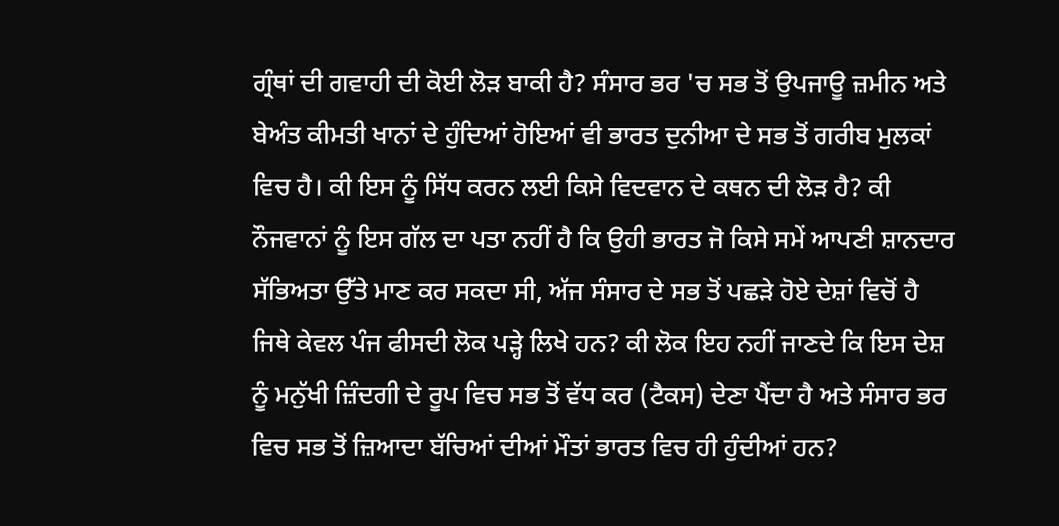ਗ੍ਰੰਥਾਂ ਦੀ ਗਵਾਹੀ ਦੀ ਕੋਈ ਲੋੜ ਬਾਕੀ ਹੈ? ਸੰਸਾਰ ਭਰ 'ਚ ਸਭ ਤੋਂ ਉਪਜਾਊ ਜ਼ਮੀਨ ਅਤੇ ਬੇਅੰਤ ਕੀਮਤੀ ਖਾਨਾਂ ਦੇ ਹੁੰਦਿਆਂ ਹੋਇਆਂ ਵੀ ਭਾਰਤ ਦੁਨੀਆ ਦੇ ਸਭ ਤੋਂ ਗਰੀਬ ਮੁਲਕਾਂ ਵਿਚ ਹੈ। ਕੀ ਇਸ ਨੂੰ ਸਿੱਧ ਕਰਨ ਲਈ ਕਿਸੇ ਵਿਦਵਾਨ ਦੇ ਕਥਨ ਦੀ ਲੋੜ ਹੈ? ਕੀ ਨੌਜਵਾਨਾਂ ਨੂੰ ਇਸ ਗੱਲ ਦਾ ਪਤਾ ਨਹੀਂ ਹੈ ਕਿ ਉਹੀ ਭਾਰਤ ਜੋ ਕਿਸੇ ਸਮੇਂ ਆਪਣੀ ਸ਼ਾਨਦਾਰ ਸੱਭਿਅਤਾ ਉੱਤੇ ਮਾਣ ਕਰ ਸਕਦਾ ਸੀ, ਅੱਜ ਸੰਸਾਰ ਦੇ ਸਭ ਤੋਂ ਪਛੜੇ ਹੋਏ ਦੇਸ਼ਾਂ ਵਿਚੋਂ ਹੈ ਜਿਥੇ ਕੇਵਲ ਪੰਜ ਫੀਸਦੀ ਲੋਕ ਪੜ੍ਹੇ ਲਿਖੇ ਹਨ? ਕੀ ਲੋਕ ਇਹ ਨਹੀਂ ਜਾਣਦੇ ਕਿ ਇਸ ਦੇਸ਼ ਨੂੰ ਮਨੁੱਖੀ ਜ਼ਿੰਦਗੀ ਦੇ ਰੂਪ ਵਿਚ ਸਭ ਤੋਂ ਵੱਧ ਕਰ (ਟੈਕਸ) ਦੇਣਾ ਪੈਂਦਾ ਹੈ ਅਤੇ ਸੰਸਾਰ ਭਰ ਵਿਚ ਸਭ ਤੋਂ ਜ਼ਿਆਦਾ ਬੱਚਿਆਂ ਦੀਆਂ ਮੌਤਾਂ ਭਾਰਤ ਵਿਚ ਹੀ ਹੁੰਦੀਆਂ ਹਨ?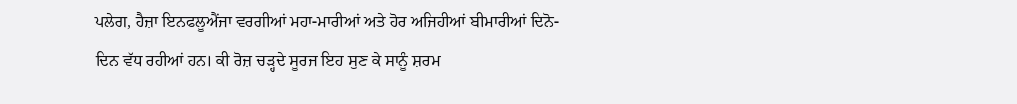ਪਲੇਗ, ਹੈਜ਼ਾ ਇਨਫਲੂਐਂਜਾ ਵਰਗੀਆਂ ਮਹਾ-ਮਾਰੀਆਂ ਅਤੇ ਹੋਰ ਅਜਿਹੀਆਂ ਬੀਮਾਰੀਆਂ ਦਿਨੋ-ਦਿਨ ਵੱਧ ਰਹੀਆਂ ਹਨ। ਕੀ ਰੋਜ਼ ਚੜ੍ਹਦੇ ਸੂਰਜ ਇਹ ਸੁਣ ਕੇ ਸਾਨੂੰ ਸ਼ਰਮ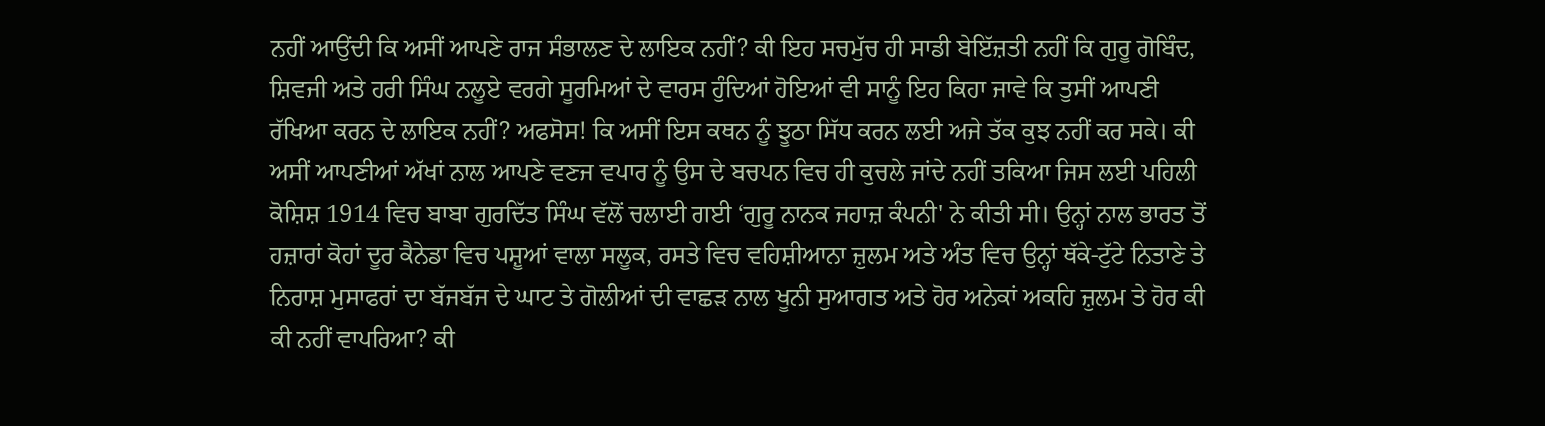ਨਹੀਂ ਆਉਂਦੀ ਕਿ ਅਸੀਂ ਆਪਣੇ ਰਾਜ ਸੰਭਾਲਣ ਦੇ ਲਾਇਕ ਨਹੀਂ? ਕੀ ਇਹ ਸਚਮੁੱਚ ਹੀ ਸਾਡੀ ਬੇਇੱਜ਼ਤੀ ਨਹੀਂ ਕਿ ਗੁਰੂ ਗੋਬਿੰਦ, ਸ਼ਿਵਜੀ ਅਤੇ ਹਰੀ ਸਿੰਘ ਨਲੂਏ ਵਰਗੇ ਸੂਰਮਿਆਂ ਦੇ ਵਾਰਸ ਹੁੰਦਿਆਂ ਹੋਇਆਂ ਵੀ ਸਾਨੂੰ ਇਹ ਕਿਹਾ ਜਾਵੇ ਕਿ ਤੁਸੀਂ ਆਪਣੀ ਰੱਖਿਆ ਕਰਨ ਦੇ ਲਾਇਕ ਨਹੀਂ? ਅਫਸੋਸ! ਕਿ ਅਸੀਂ ਇਸ ਕਥਨ ਨੂੰ ਝੂਠਾ ਸਿੱਧ ਕਰਨ ਲਈ ਅਜੇ ਤੱਕ ਕੁਝ ਨਹੀਂ ਕਰ ਸਕੇ। ਕੀ ਅਸੀਂ ਆਪਣੀਆਂ ਅੱਖਾਂ ਨਾਲ ਆਪਣੇ ਵਣਜ ਵਪਾਰ ਨੂੰ ਉਸ ਦੇ ਬਚਪਨ ਵਿਚ ਹੀ ਕੁਚਲੇ ਜਾਂਦੇ ਨਹੀਂ ਤਕਿਆ ਜਿਸ ਲਈ ਪਹਿਲੀ ਕੋਸ਼ਿਸ਼ 1914 ਵਿਚ ਬਾਬਾ ਗੁਰਦਿੱਤ ਸਿੰਘ ਵੱਲੋਂ ਚਲਾਈ ਗਈ ‘ਗੁਰੂ ਨਾਨਕ ਜਹਾਜ਼ ਕੰਪਨੀ' ਨੇ ਕੀਤੀ ਸੀ। ਉਨ੍ਹਾਂ ਨਾਲ ਭਾਰਤ ਤੋਂ ਹਜ਼ਾਰਾਂ ਕੋਹਾਂ ਦੂਰ ਕੈਨੇਡਾ ਵਿਚ ਪਸ਼ੂਆਂ ਵਾਲਾ ਸਲੂਕ, ਰਸਤੇ ਵਿਚ ਵਹਿਸ਼ੀਆਨਾ ਜ਼ੁਲਮ ਅਤੇ ਅੰਤ ਵਿਚ ਉਨ੍ਹਾਂ ਥੱਕੇ-ਟੁੱਟੇ ਨਿਤਾਣੇ ਤੇ ਨਿਰਾਸ਼ ਮੁਸਾਫਰਾਂ ਦਾ ਬੱਜਬੱਜ ਦੇ ਘਾਟ ਤੇ ਗੋਲੀਆਂ ਦੀ ਵਾਛੜ ਨਾਲ ਖੂਨੀ ਸੁਆਗਤ ਅਤੇ ਹੋਰ ਅਨੇਕਾਂ ਅਕਹਿ ਜ਼ੁਲਮ ਤੇ ਹੋਰ ਕੀ ਕੀ ਨਹੀਂ ਵਾਪਰਿਆ? ਕੀ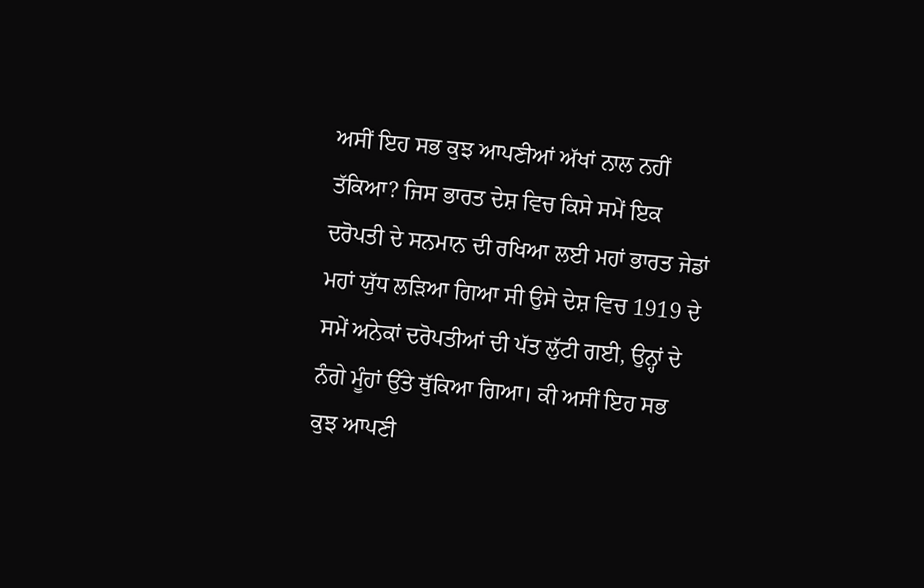ਅਸੀਂ ਇਹ ਸਭ ਕੁਝ ਆਪਣੀਆਂ ਅੱਖਾਂ ਨਾਲ ਨਹੀਂ ਤੱਕਿਆ? ਜਿਸ ਭਾਰਤ ਦੇਸ਼ ਵਿਚ ਕਿਸੇ ਸਮੇਂ ਇਕ ਦਰੋਪਤੀ ਦੇ ਸਨਮਾਨ ਦੀ ਰਖਿਆ ਲਈ ਮਹਾਂ ਭਾਰਤ ਜੇਡਾਂ ਮਹਾਂ ਯੁੱਧ ਲੜਿਆ ਗਿਆ ਸੀ ਉਸੇ ਦੇਸ਼ ਵਿਚ 1919 ਦੇ ਸਮੇਂ ਅਨੇਕਾਂ ਦਰੋਪਤੀਆਂ ਦੀ ਪੱਤ ਲੁੱਟੀ ਗਈ, ਉਨ੍ਹਾਂ ਦੇ ਨੰਗੇ ਮੂੰਹਾਂ ਉੱਤੇ ਥੁੱਕਿਆ ਗਿਆ। ਕੀ ਅਸੀਂ ਇਹ ਸਭ ਕੁਝ ਆਪਣੀ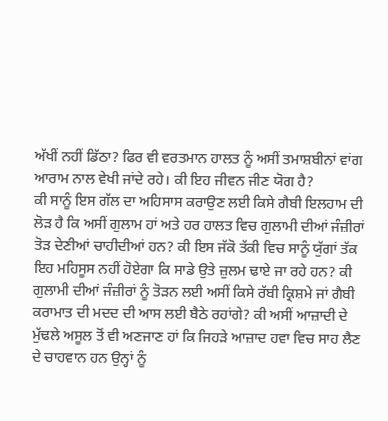ਅੱਖੀਂ ਨਹੀਂ ਡਿੱਠਾ? ਫਿਰ ਵੀ ਵਰਤਮਾਨ ਹਾਲਤ ਨੂੰ ਅਸੀਂ ਤਮਾਸ਼ਬੀਨਾਂ ਵਾਂਗ ਆਰਾਮ ਨਾਲ ਵੇਖੀ ਜਾਂਦੇ ਰਹੇ। ਕੀ ਇਹ ਜੀਵਨ ਜੀਣ ਯੋਗ ਹੈ?
ਕੀ ਸਾਨੂੰ ਇਸ ਗੱਲ ਦਾ ਅਹਿਸਾਸ ਕਰਾਉਣ ਲਈ ਕਿਸੇ ਗੈਬੀ ਇਲਹਾਮ ਦੀ ਲੋੜ ਹੈ ਕਿ ਅਸੀਂ ਗੁਲਾਮ ਹਾਂ ਅਤੇ ਹਰ ਹਾਲਤ ਵਿਚ ਗੁਲਾਮੀ ਦੀਆਂ ਜੰਜ਼ੀਰਾਂ ਤੋੜ ਦੇਣੀਆਂ ਚਾਹੀਦੀਆਂ ਹਨ? ਕੀ ਇਸ ਜੱਕੋ ਤੱਕੀ ਵਿਚ ਸਾਨੂੰ ਯੁੱਗਾਂ ਤੱਕ ਇਹ ਮਹਿਸੂਸ ਨਹੀਂ ਹੋਏਗਾ ਕਿ ਸਾਡੇ ਉਤੇ ਜ਼ੁਲਮ ਢਾਏ ਜਾ ਰਹੇ ਹਨ? ਕੀ ਗੁਲਾਮੀ ਦੀਆਂ ਜੰਜ਼ੀਰਾਂ ਨੂੰ ਤੋੜਨ ਲਈ ਅਸੀਂ ਕਿਸੇ ਰੱਬੀ ਕ੍ਰਿਸ਼ਮੇ ਜਾਂ ਗੈਬੀ ਕਰਾਮਾਤ ਦੀ ਮਦਦ ਦੀ ਆਸ ਲਈ ਬੈਠੇ ਰਹਾਂਗੇ? ਕੀ ਅਸੀਂ ਆਜ਼ਾਦੀ ਦੇ ਮੁੱਢਲੇ ਅਸੂਲ ਤੋਂ ਵੀ ਅਣਜਾਣ ਹਾਂ ਕਿ ਜਿਹੜੇ ਆਜ਼ਾਦ ਹਵਾ ਵਿਚ ਸਾਹ ਲੈਣ ਦੇ ਚਾਹਵਾਨ ਹਨ ਉਨ੍ਹਾਂ ਨੂੰ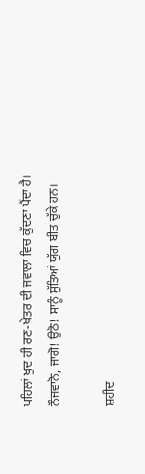ਪਹਿਲਾਂ ਖੁਦ ਹੀ ਰਣ-ਖੇਤਰ ਦੀ ਜਵਾਲਾ ਵਿਚ ਕੁੱਦਣਾ ਪੈਂਦਾ ਹੈ। ਨੌਜਵਾਨੋ, ਜਾਗੋ! ਉਠੋ! ਸਾਨੂੰ ਸੁੱਤਿਆਂ ਯੁੱਗ ਬੀਤ ਚੁੱਕੇ ਹਨ।

ਸ਼ਹੀਦ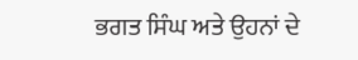ਭਗਤ ਸਿੰਘ ਅਤੇ ਉਹਨਾਂ ਦੇ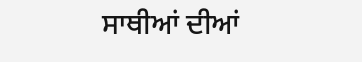ਸਾਥੀਆਂ ਦੀਆਂ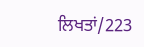ਲਿਖਤਾਂ/223